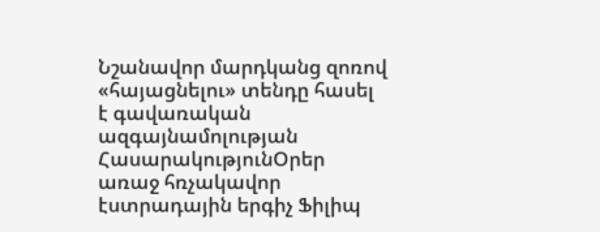Նշանավոր մարդկանց զոռով «հայացնելու» տենդը հասել է գավառական ազգայնամոլության
ՀասարակությունՕրեր առաջ հռչակավոր էստրադային երգիչ Ֆիլիպ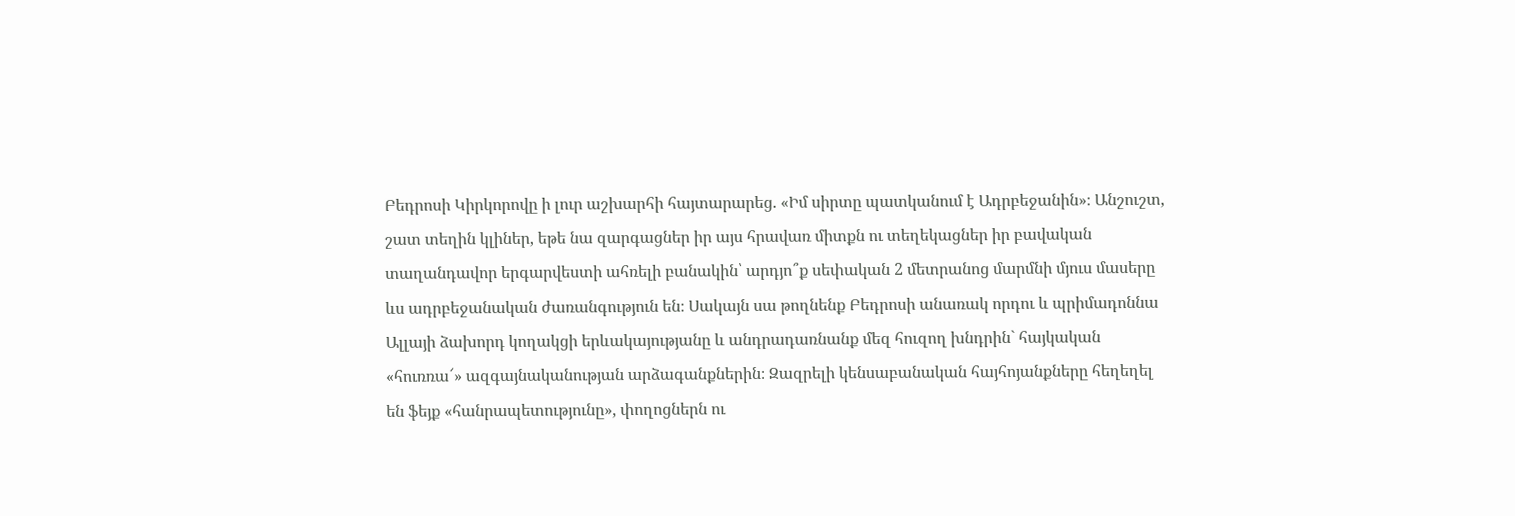Բեդրոսի Կիրկորովը ի լուր աշխարհի հայտարարեց. «Իմ սիրտը պատկանում է Ադրբեջանին»։ Անշուշտ, շատ տեղին կլիներ, եթե նա զարգացներ իր այս հրավառ միտքն ու տեղեկացներ իր բավական տաղանդավոր երգարվեստի ահռելի բանակին՝ արդյո՞ք սեփական 2 մետրանոց մարմնի մյուս մասերը ևս ադրբեջանական ժառանգություն են։ Սակայն սա թողնենք Բեդրոսի անառակ որդու և պրիմադոննա Ալլայի ձախորդ կողակցի երևակայությանը և անդրադառնանք մեզ հուզող խնդրին` հայկական «հուռռա՜» ազգայնականության արձագանքներին։ Զազրելի կենսաբանական հայհոյանքները հեղեղել են ֆեյք «հանրապետությունը», փողոցներն ու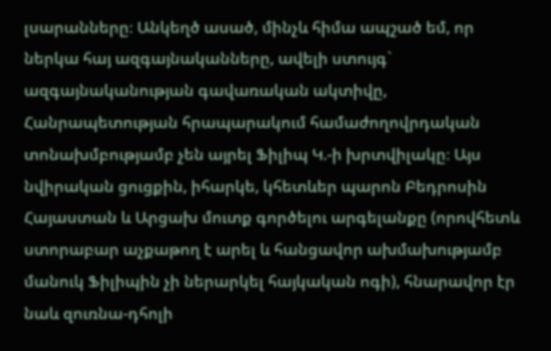լսարանները։ Անկեղծ ասած, մինչև հիմա ապշած եմ, որ ներկա հայ ազգայնականները, ավելի ստույգ` ազգայնականության գավառական ակտիվը, Հանրապետության հրապարակում համաժողովրդական տոնախմբությամբ չեն այրել Ֆիլիպ Կ.-ի խրտվիլակը։ Այս նվիրական ցուցքին, իհարկե, կհետևեր պարոն Բեդրոսին Հայաստան և Արցախ մուտք գործելու արգելանքը (որովհետև ստորաբար աչքաթող է արել և հանցավոր ախմախությամբ մանուկ Ֆիլիպին չի ներարկել հայկական ոգի), հնարավոր էր նաև զուռնա-դհոլի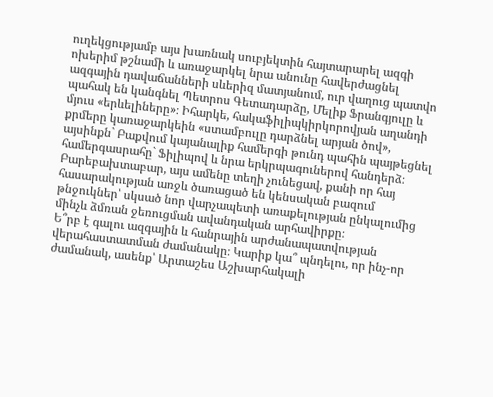ուղեկցությամբ այս խառնակ սուբյեկտին հայտարարել ազգի ոխերիմ թշնամի և առաջարկել նրա անունը հավերժացնել ազգային դավաճանների սևերիզ մատյանում, ուր վաղուց պատվո պահակ են կանգնել Պետրոս Գետադարձը, Մելիք Ֆրանգյուլը և մյուս «երևելիները»։ Իհարկե, հակաֆիլիպկիրկորովյան աղանդի քրմերը կառաջարկեին «ստամբուլը դարձնել արյան ծով», այսինքն` Բաքվում կայանալիք համերգի թունդ պահին պայթեցնել համերգասրահը` Ֆիլիպով և նրա երկրպագուներով հանդերձ։ Բարեբախտաբար, այս ամենը տեղի չունեցավ, քանի որ հայ հասարակության առջև ծառացած են կենսական բազում թնջուկներ՝ սկսած նոր վարչապետի առաքելության ընկալումից մինչև ձմռան ջեռուցման ավանդական արհավիրքը։
Ե՞րբ է գալու ազգային և հանրային արժանապատվության վերահաստատման ժամանակը։ Կարիք կա՞ պնդելու, որ ինչ-որ ժամանակ, ասենք՝ Արտաշես Աշխարհակալի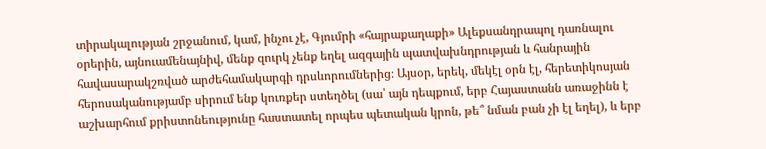տիրակալության շրջանում, կամ, ինչու չէ, Գյումրի «հայրաքաղաքի» Ալեքսանդրապոլ դառնալու օրերին, այնուամենայնիվ, մենք զուրկ չենք եղել ազգային պատվախնդրության և հանրային հավասարակշռված արժեհամակարգի դրսևորումներից։ Այսօր, երեկ, մեկէլ օրն էլ, հերետիկոսյան հերոսականությամբ սիրում ենք կուռքեր ստեղծել (սա՝ այն դեպքում, երբ Հայաստանն առաջինն է աշխարհում քրիստոնեությունը հաստատել որպես պետական կրոն, թե՞ նման բան չի էլ եղել), և երբ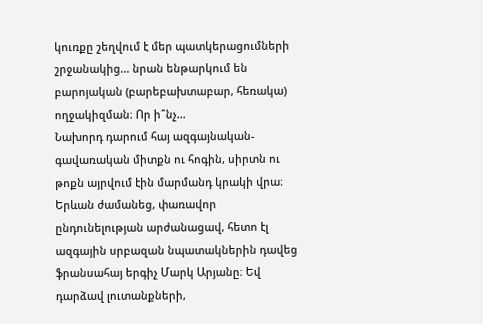կուռքը շեղվում է մեր պատկերացումների շրջանակից... նրան ենթարկում են բարոյական (բարեբախտաբար, հեռակա) ողջակիզման։ Որ ի՞նչ...
Նախորդ դարում հայ ազգայնական-գավառական միտքն ու հոգին, սիրտն ու թոքն այրվում էին մարմանդ կրակի վրա։ Երևան ժամանեց, փառավոր ընդունելության արժանացավ, հետո էլ ազգային սրբազան նպատակներին դավեց ֆրանսահայ երգիչ Մարկ Արյանը։ Եվ դարձավ լուտանքների,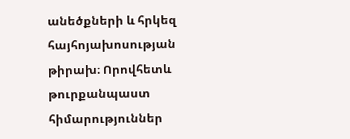անեծքների և հրկեզ հայհոյախոսության թիրախ։ Որովհետև թուրքանպաստ հիմարություններ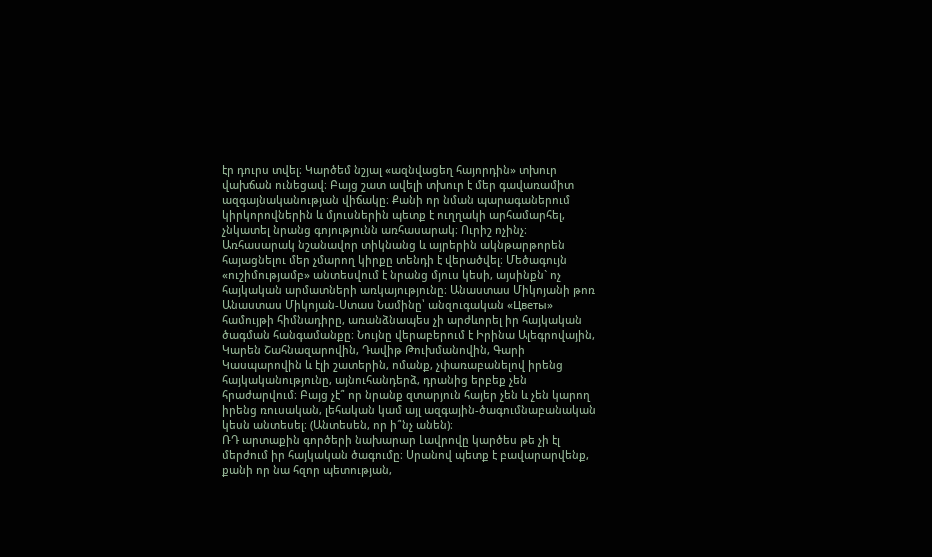էր դուրս տվել։ Կարծեմ նշյալ «ազնվացեղ հայորդին» տխուր վախճան ունեցավ։ Բայց շատ ավելի տխուր է մեր գավառամիտ ազգայնականության վիճակը։ Քանի որ նման պարագաներում կիրկորովներին և մյուսներին պետք է ուղղակի արհամարհել, չնկատել նրանց գոյությունն առհասարակ։ Ուրիշ ոչինչ։
Առհասարակ նշանավոր տիկնանց և այրերին ակնթարթորեն հայացնելու մեր չմարող կիրքը տենդի է վերածվել։ Մեծագույն «ուշիմությամբ» անտեսվում է նրանց մյուս կեսի, այսինքն` ոչ հայկական արմատների առկայությունը։ Անաստաս Միկոյանի թոռ Անաստաս Միկոյան-Ստաս Նամինը՝ անզուգական «Цветы» համույթի հիմնադիրը, առանձնապես չի արժևորել իր հայկական ծագման հանգամանքը։ Նույնը վերաբերում է Իրինա Ալեգրովային, Կարեն Շահնազարովին, Դավիթ Թուխմանովին, Գարի Կասպարովին և էլի շատերին, ոմանք, չփառաբանելով իրենց հայկականությունը, այնուհանդերձ, դրանից երբեք չեն հրաժարվում։ Բայց չէ՞ որ նրանք զտարյուն հայեր չեն և չեն կարող իրենց ռուսական, լեհական կամ այլ ազգային-ծագումնաբանական կեսն անտեսել։ (Անտեսեն, որ ի՞նչ անեն)։
ՌԴ արտաքին գործերի նախարար Լավրովը կարծես թե չի էլ մերժում իր հայկական ծագումը։ Սրանով պետք է բավարարվենք, քանի որ նա հզոր պետության,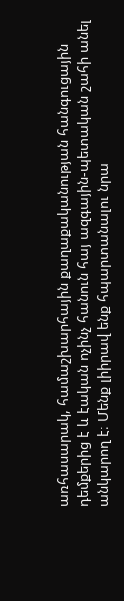առհասարակ, համաշխարհային քաղաքականության հանգուցային դեմքերից է և էական ոչինչ հանուն հայ ազգային-պետական շահի անել անկարող է։ Մենք լիիրավ ենք հպարտանալու նրա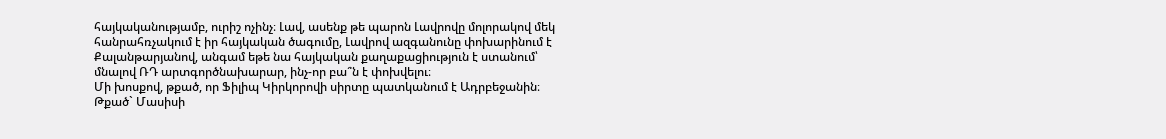հայկականությամբ, ուրիշ ոչինչ։ Լավ, ասենք թե պարոն Լավրովը մոլորակով մեկ հանրահռչակում է իր հայկական ծագումը, Լավրով ազգանունը փոխարինում է Քալանթարյանով, անգամ եթե նա հայկական քաղաքացիություն է ստանում՝ մնալով ՌԴ արտգործնախարար, ինչ-որ բա՞ն է փոխվելու։
Մի խոսքով, թքած, որ Ֆիլիպ Կիրկորովի սիրտը պատկանում է Ադրբեջանին։ Թքած` Մասիսի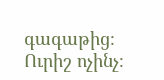գագաթից։ Ուրիշ ոչինչ։